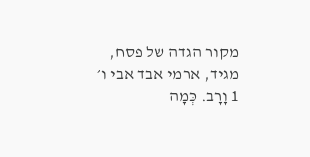מקור הגדה של פסח, מגיד, ארמי אבד אבי ו׳
1 וָרָב. כְּמָה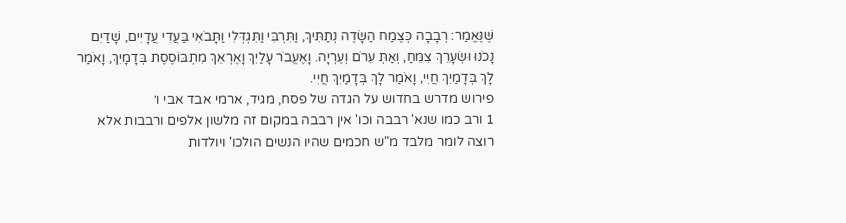שֶּׁנֶּאֱמַר: רְבָבָה כְּצֶמַח הַשָּׂדֶה נְתַתִּיךְ, וַתִּרְבִּי וַתִּגְדְּלִי וַתָּבֹאִי בַּעֲדִי עֲדָיִים, שָׁדַיִם נָכֹנוּ וּשְׂעָרֵךְ צִמֵּחַ, וְאַתְּ עֵרֹם וְעֶרְיָה. וָאֶעֱבֹר עָלַיִךְ וָאֶרְאֵךְ מִתְבּוֹסֶסֶת בְּדָמָיִךְ, וָאֹמַר לָךְ בְּדָמַיִךְ חֲיִי, וָאֹמַר לָךְ בְּדָמַיִךְ חֲיִי.
פירוש מדרש בחדוש על הגדה של פסח, מגיד, ארמי אבד אבי ו׳
1 ורב כמו שנא' רבבה וכו' אין רבבה במקום זה מלשון אלפים ורבבות אלא רוצה לומר מלבד מ"ש חכמים שהיו הנשים הולכו' ויולדות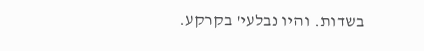בשדות. והיו נבלעי' בקרקע.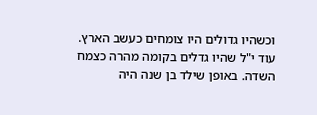וכשהיו גדולים היו צומחים כעשב הארץ. עוד י"ל שהיו גדלים בקומה מהרה כצמח השדה. באופן שילד בן שנה היה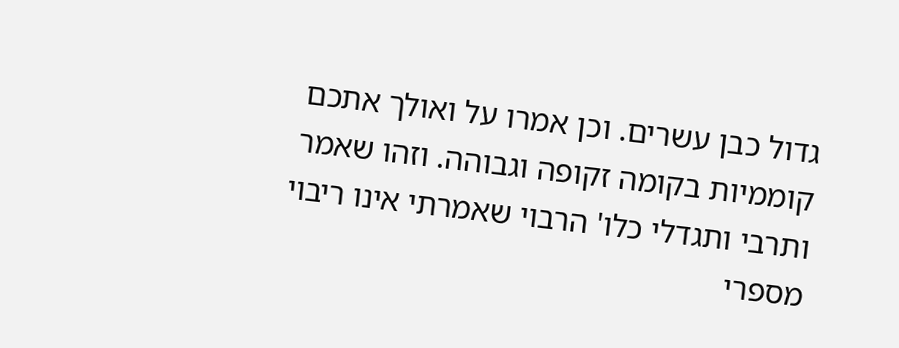גדול כבן עשרים. וכן אמרו על ואולך אתכם קוממיות בקומה זקופה וגבוהה. וזהו שאמר ותרבי ותגדלי כלו' הרבוי שאמרתי אינו ריבוי מספרי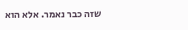שזה כבר נאמר. אלא הוא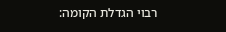רבוי הגדלת הקומה: